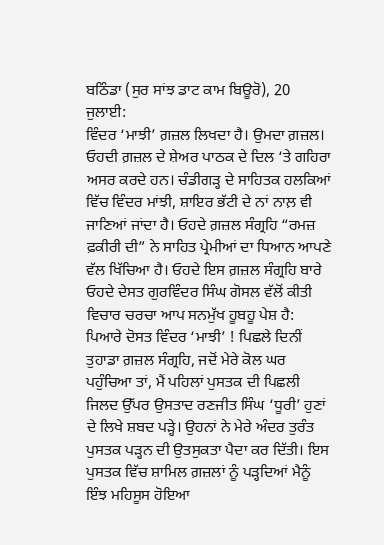ਬਠਿੰਡਾ (ਸੁਰ ਸਾਂਝ ਡਾਟ ਕਾਮ ਬਿਊਰੋ), 20 ਜੁਲਾਈ:
ਵਿੰਦਰ ‘ਮਾਝੀ’ ਗ਼ਜ਼ਲ ਲਿਖਦਾ ਹੈ। ਉਮਦਾ ਗ਼ਜ਼ਲ। ਓਹਦੀ ਗ਼ਜ਼ਲ ਦੇ ਸ਼ੇਅਰ ਪਾਠਕ ਦੇ ਦਿਲ ‘ਤੇ ਗਹਿਰਾ ਅਸਰ ਕਰਦੇ ਹਨ। ਚੰਡੀਗੜ੍ਹ ਦੇ ਸਾਹਿਤਕ ਹਲਕਿਆਂ ਵਿੱਚ ਵਿੰਦਰ ਮਾਂਝੀ, ਸ਼ਾਇਰ ਭੱਟੀ ਦੇ ਨਾਂ ਨਾਲ਼ ਵੀ ਜਾਣਿਆਂ ਜਾਂਦਾ ਹੈ। ਓਹਦੇ ਗ਼ਜ਼ਲ ਸੰਗ੍ਰਹਿ “ਰਮਜ਼ ਫ਼ਕੀਰੀ ਦੀ” ਨੇ ਸਾਹਿਤ ਪ੍ਰੇਮੀਆਂ ਦਾ ਧਿਆਨ ਆਪਣੇ ਵੱਲ ਖਿੱਚਿਆ ਹੈ। ਓਹਦੇ ਇਸ ਗ਼ਜ਼ਲ ਸੰਗ੍ਰਹਿ ਬਾਰੇ ਓਹਦੇ ਦੇਸਤ ਗੁਰਵਿੰਦਰ ਸਿੰਘ ਗੋਸਲ ਵੱਲੋਂ ਕੀਤੀ ਵਿਚਾਰ ਚਰਚਾ ਆਪ ਸਨਮੁੱਖ ਹੂਬਹੂ ਪੇਸ਼ ਹੈ:
ਪਿਆਰੇ ਦੋਸਤ ਵਿੰਦਰ ‘ਮਾਝੀ’ ! ਪਿਛਲੇ ਦਿਨੀਂ ਤੁਹਾਡਾ ਗ਼ਜ਼ਲ ਸੰਗ੍ਰਹਿ, ਜਦੋਂ ਮੇਰੇ ਕੋਲ ਘਰ ਪਹੁੰਚਿਆ ਤਾਂ, ਮੈਂ ਪਹਿਲਾਂ ਪੁਸਤਕ ਦੀ ਪਿਛਲੀ ਜਿਲਦ ਉੱਪਰ ਉਸਤਾਦ ਰਣਜੀਤ ਸਿੰਘ ‘ਧੂਰੀ’ ਹੁਣਾਂ ਦੇ ਲਿਖੇ ਸ਼ਬਦ ਪੜ੍ਹੇ। ਉਹਨਾਂ ਨੇ ਮੇਰੇ ਅੰਦਰ ਤੁਰੰਤ ਪੁਸਤਕ ਪੜ੍ਹਨ ਦੀ ਉਤਸੁਕਤਾ ਪੈਦਾ ਕਰ ਦਿੱਤੀ। ਇਸ ਪੁਸਤਕ ਵਿੱਚ ਸ਼ਾਮਿਲ ਗ਼ਜ਼ਲਾਂ ਨੂੰ ਪੜ੍ਹਦਿਆਂ ਮੈਨੂੰ ਇੰਝ ਮਹਿਸੂਸ ਹੋਇਆ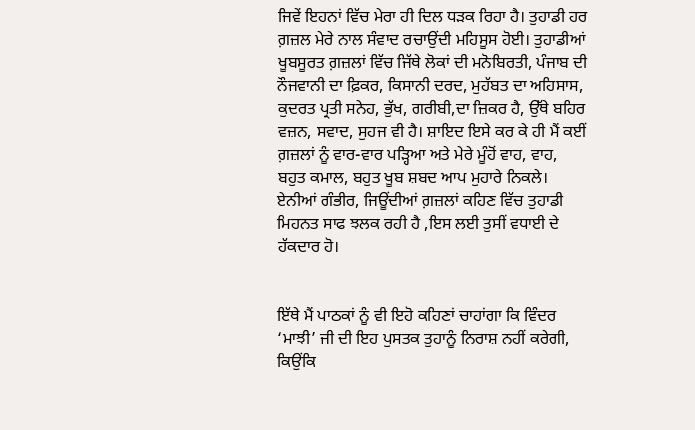ਜਿਵੇਂ ਇਹਨਾਂ ਵਿੱਚ ਮੇਰਾ ਹੀ ਦਿਲ ਧੜਕ ਰਿਹਾ ਹੈ। ਤੁਹਾਡੀ ਹਰ ਗ਼ਜ਼ਲ ਮੇਰੇ ਨਾਲ ਸੰਵਾਦ ਰਚਾਉਂਦੀ ਮਹਿਸੂਸ ਹੋਈ। ਤੁਹਾਡੀਆਂ ਖੂਬਸੂਰਤ ਗ਼ਜ਼ਲਾਂ ਵਿੱਚ ਜਿੱਥੇ ਲੋਕਾਂ ਦੀ ਮਨੋਬਿਰਤੀ, ਪੰਜਾਬ ਦੀ ਨੌਜਵਾਨੀ ਦਾ ਫ਼ਿਕਰ, ਕਿਸਾਨੀ ਦਰਦ, ਮੁਹੱਬਤ ਦਾ ਅਹਿਸਾਸ, ਕੁਦਰਤ ਪ੍ਰਤੀ ਸਨੇਹ, ਭੁੱਖ, ਗਰੀਬੀ,ਦਾ ਜ਼ਿਕਰ ਹੈ, ਉੱਥੇ ਬਹਿਰ ਵਜ਼ਨ, ਸਵਾਦ, ਸੁਹਜ ਵੀ ਹੈ। ਸ਼ਾਇਦ ਇਸੇ ਕਰ ਕੇ ਹੀ ਮੈਂ ਕਈਂ ਗ਼ਜ਼ਲਾਂ ਨੂੰ ਵਾਰ-ਵਾਰ ਪੜ੍ਹਿਆ ਅਤੇ ਮੇਰੇ ਮੂੰਹੋਂ ਵਾਹ, ਵਾਹ, ਬਹੁਤ ਕਮਾਲ, ਬਹੁਤ ਖੂਬ ਸ਼ਬਦ ਆਪ ਮੁਹਾਰੇ ਨਿਕਲੇ। ਏਨੀਆਂ ਗੰਭੀਰ, ਜਿਊਂਦੀਆਂ ਗ਼ਜ਼ਲਾਂ ਕਹਿਣ ਵਿੱਚ ਤੁਹਾਡੀ ਮਿਹਨਤ ਸਾਫ ਝਲਕ ਰਹੀ ਹੈ ,ਇਸ ਲਈ ਤੁਸੀਂ ਵਧਾਈ ਦੇ ਹੱਕਦਾਰ ਹੋ।


ਇੱਥੇ ਮੈਂ ਪਾਠਕਾਂ ਨੂੰ ਵੀ ਇਹੋ ਕਹਿਣਾਂ ਚਾਹਾਂਗਾ ਕਿ ਵਿੰਦਰ ‘ਮਾਝੀ’ ਜੀ ਦੀ ਇਹ ਪੁਸਤਕ ਤੁਹਾਨੂੰ ਨਿਰਾਸ਼ ਨਹੀਂ ਕਰੇਗੀ, ਕਿਉਂਕਿ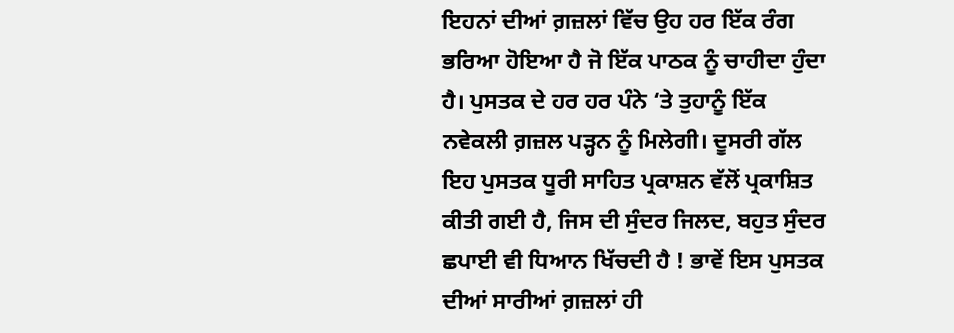ਇਹਨਾਂ ਦੀਆਂ ਗ਼ਜ਼ਲਾਂ ਵਿੱਚ ਉਹ ਹਰ ਇੱਕ ਰੰਗ ਭਰਿਆ ਹੋਇਆ ਹੈ ਜੋ ਇੱਕ ਪਾਠਕ ਨੂੰ ਚਾਹੀਦਾ ਹੁੰਦਾ ਹੈ। ਪੁਸਤਕ ਦੇ ਹਰ ਹਰ ਪੰਨੇ ‘ਤੇ ਤੁਹਾਨੂੰ ਇੱਕ ਨਵੇਕਲੀ ਗ਼ਜ਼ਲ ਪੜ੍ਹਨ ਨੂੰ ਮਿਲੇਗੀ। ਦੂਸਰੀ ਗੱਲ ਇਹ ਪੁਸਤਕ ਧੂਰੀ ਸਾਹਿਤ ਪ੍ਰਕਾਸ਼ਨ ਵੱਲੋਂ ਪ੍ਰਕਾਸ਼ਿਤ ਕੀਤੀ ਗਈ ਹੈ, ਜਿਸ ਦੀ ਸੁੰਦਰ ਜਿਲਦ, ਬਹੁਤ ਸੁੰਦਰ ਛਪਾਈ ਵੀ ਧਿਆਨ ਖਿੱਚਦੀ ਹੈ ! ਭਾਵੇਂ ਇਸ ਪੁਸਤਕ ਦੀਆਂ ਸਾਰੀਆਂ ਗ਼ਜ਼ਲਾਂ ਹੀ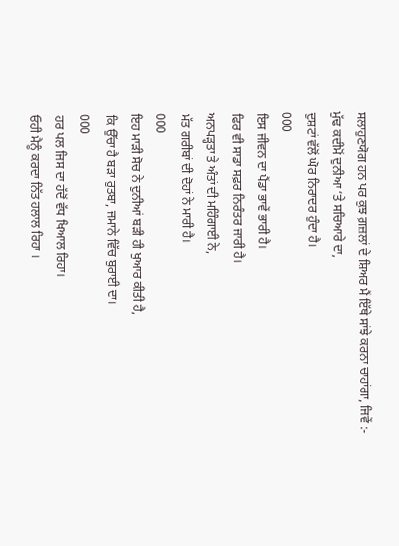ਸਲਾਹੁਣਯੋਗ ਹਨ ਪਰ ਕੁਝ ਗ਼ਜ਼ਲਾਂ ਦੇ ਸ਼ਿਅਰ ਮੈਂ ਇੱਥੇ ਸਾਂਝੇ ਕਰਨਾ ਚਾਹਾਂਗਾ, ਜਿਵੇਂ :-
ਮੁੱਢ ਕਦੀਮੋਂ ਦੁਨੀਆ ‘ਤੇ ਸਚਿਆਰੇ ਦਾ,
ਦੁਸ਼ਟਾਂ ਵੱਲੋਂ ਘੋਰ ਨਿਰਾਦਰ ਹੁੰਦਾ ਹੈ।
000
ਇਸ ਜੀਵਨ ਦਾ ਪੈਂਡਾ ਭਾਵੇਂ ਭਾਰੀ ਹੈ।
ਫਿਰ ਵੀ ਸਾਡਾ ਸਫ਼ਰ ਨਿਰੰਤਰ ਜਾਰੀ ਹੈ।
ਅਨਪੜ੍ਹਤਾ ਤੇ ਅੰਤਾਂ ਦੀ ਮਹਿੰਗਾਈ ਨੇ,
ਮੱਤ ਗਰੀਬਾਂ ਦੀ ਦੋਹਾਂ ਨੇ ਮਾਰੀ ਹੈ।
000
ਇਹ ਮਾੜੀ ਸੋਚ ਨੇ ਦੁਨੀਆਂ ਬੜੀ ਹੀ ਖੁਆਰ ਕੀਤੀ ਹੈ,
ਕਿ ਉੱਚਾ ਹੈ ਬੜਾ ਰੁਤਬਾ, ਜਮਾਨੇ ਵਿੱਚ ਬੁਰਾਈ ਦਾ।
000
ਹਰ ਪਲ ਜਿਸ ਦਾ ਹੱਦੋਂ ਵੱਧ ਖਿਆਲ ਰਿਹਾ।
ਓਹੀ ਮੈਨੂੰ ਕਰਦਾ ਨਿੱਤ ਹਲਾਲ ਰਿਹਾ ।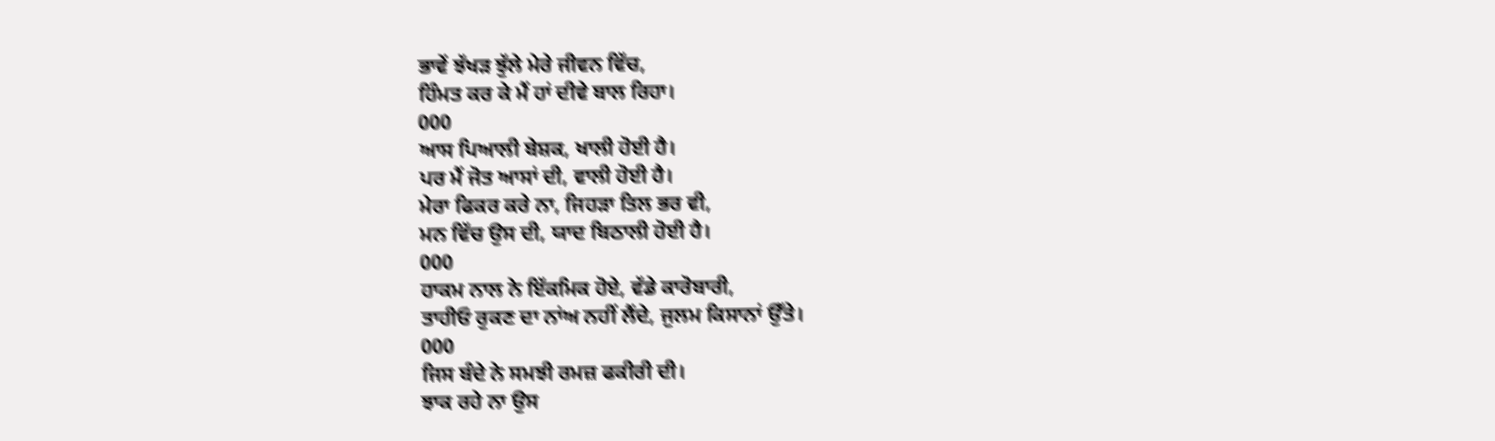ਭਾਵੇਂ ਝੱਖੜ ਝੁੱਲੇ ਮੇਰੇ ਜੀਵਨ ਵਿੱਚ,
ਹਿੰਮਤ ਕਰ ਕੇ ਮੈਂ ਹਾਂ ਦੀਵੇ ਬਾਲ ਰਿਹਾ।
000
ਆਸ ਪਿਆਲੀ ਬੇਸ਼ਕ, ਖਾਲੀ ਹੋਈ ਹੈ।
ਪਰ ਮੈਂ ਜੋਤ ਆਸਾਂ ਦੀ, ਵਾਲੀ ਹੋਈ ਹੈ।
ਮੇਰਾ ਫਿਕਰ ਕਰੇ ਨਾ, ਜਿਹੜਾ ਤਿਲ ਭਰ ਵੀ,
ਮਨ ਵਿੱਚ ਉਸ ਦੀ, ਯਾਦ ਬਿਠਾਲੀ ਹੋਈ ਹੈ।
000
ਹਾਕਮ ਨਾਲ ਨੇ ਇੱਕਮਿਕ ਹੋਏ, ਵੱਡੇ ਕਾਰੋਬਾਰੀ,
ਤਾਹੀਓ ਰੁਕਣ ਦਾ ਨਾਂਅ ਨਹੀਂ ਲੈਂਦੇ, ਜੁਲਮ ਕਿਸਾਨਾਂ ਉੱਤੇ।
000
ਜਿਸ ਬੰਦੇ ਨੇ ਸਮਝੀ ਰਮਜ਼ ਫਕੀਰੀ ਦੀ।
ਝਾਕ ਰਹੇ ਨਾ ਉਸ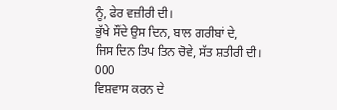ਨੂੰ, ਫੇਰ ਵਜ਼ੀਰੀ ਦੀ।
ਭੁੱਖੇ ਸੌਂਦੇ ਉਸ ਦਿਨ, ਬਾਲ ਗਰੀਬਾਂ ਦੇ,
ਜਿਸ ਦਿਨ ਤਿਪ ਤਿਨ ਚੋਵੇ, ਸੱਤ ਸ਼ਤੀਰੀ ਦੀ।
000
ਵਿਸ਼ਵਾਸ ਕਰਨ ਦੇ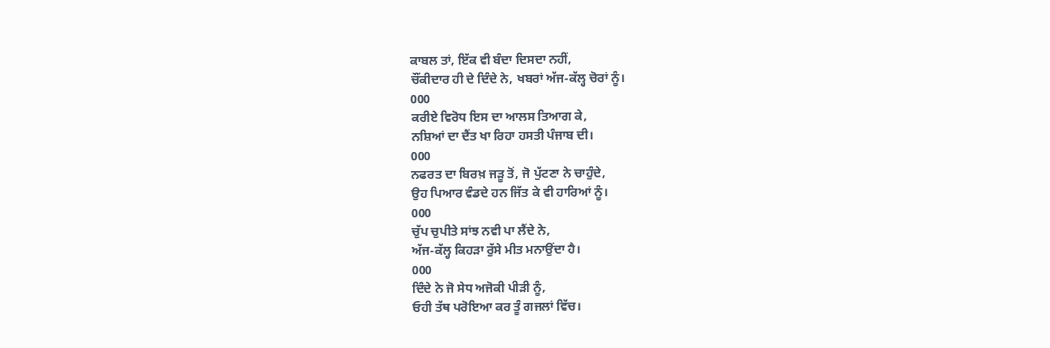ਕਾਬਲ ਤਾਂ, ਇੱਕ ਵੀ ਬੰਦਾ ਦਿਸਦਾ ਨਹੀਂ,
ਚੌਂਕੀਦਾਰ ਹੀ ਦੇ ਦਿੰਦੇ ਨੇ, ਖਬਰਾਂ ਅੱਜ-ਕੱਲ੍ਹ ਚੋਰਾਂ ਨੂੰ।
000
ਕਰੀਏ ਵਿਰੋਧ ਇਸ ਦਾ ਆਲਸ ਤਿਆਗ ਕੇ,
ਨਸ਼ਿਆਂ ਦਾ ਦੈਂਤ ਖਾ ਰਿਹਾ ਹਸਤੀ ਪੰਜਾਬ ਦੀ।
000
ਨਫਰਤ ਦਾ ਬਿਰਖ਼ ਜੜੂ ਤੋਂ, ਜੋ ਪੁੱਟਣਾ ਨੇ ਚਾਹੁੰਦੇ,
ਉਹ ਪਿਆਰ ਵੰਡਦੇ ਹਨ ਜਿੱਤ ਕੇ ਵੀ ਹਾਰਿਆਂ ਨੂੰ।
000
ਚੁੱਪ ਚੁਪੀਤੇ ਸਾਂਝ ਨਵੀ ਪਾ ਲੈਂਦੇ ਨੇ,
ਅੱਜ-ਕੱਲ੍ਹ ਕਿਹੜਾ ਰੁੱਸੇ ਮੀਤ ਮਨਾਉਂਦਾ ਹੈ।
000
ਦਿੰਦੇ ਨੇ ਜੋ ਸੇਧ ਅਜੋਕੀ ਪੀੜੀ ਨੂੰ,
ਓਹੀ ਤੱਥ ਪਰੋਇਆ ਕਰ ਤੂੰ ਗਜਲਾਂ ਵਿੱਚ।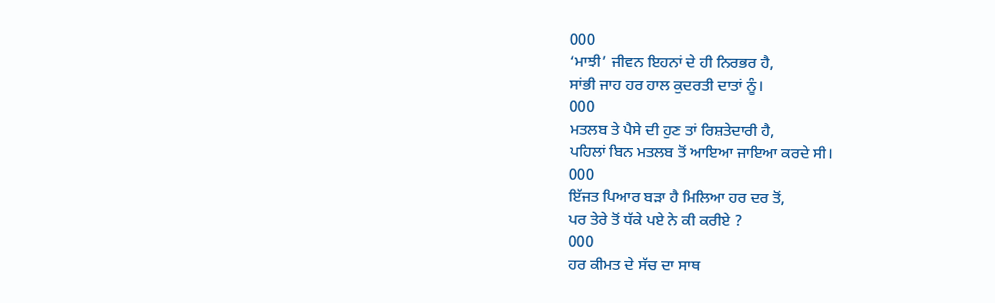000
‘ਮਾਝੀ’ ਜੀਵਨ ਇਹਨਾਂ ਦੇ ਹੀ ਨਿਰਭਰ ਹੈ,
ਸਾਂਭੀ ਜਾਹ ਹਰ ਹਾਲ ਕੁਦਰਤੀ ਦਾਤਾਂ ਨੂੰ।
000
ਮਤਲਬ ਤੇ ਪੈਸੇ ਦੀ ਹੁਣ ਤਾਂ ਰਿਸ਼ਤੇਦਾਰੀ ਹੈ,
ਪਹਿਲਾਂ ਬਿਨ ਮਤਲਬ ਤੋਂ ਆਇਆ ਜਾਇਆ ਕਰਦੇ ਸੀ।
000
ਇੱਜਤ ਪਿਆਰ ਬੜਾ ਹੈ ਮਿਲਿਆ ਹਰ ਦਰ ਤੋਂ,
ਪਰ ਤੇਰੇ ਤੋਂ ਧੱਕੇ ਪਏ ਨੇ ਕੀ ਕਰੀਏ ?
000
ਹਰ ਕੀਮਤ ਦੇ ਸੱਚ ਦਾ ਸਾਥ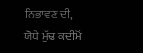ਨਿਭਾਵਣ ਦੀ,
ਯੋਧੇ ਮੁੱਢ ਕਦੀਮੋਂ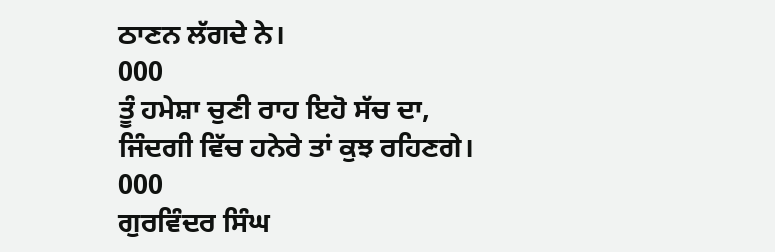ਠਾਣਨ ਲੱਗਦੇ ਨੇ।
000
ਤੂੰ ਹਮੇਸ਼ਾ ਚੁਣੀ ਰਾਹ ਇਹੋ ਸੱਚ ਦਾ,
ਜਿੰਦਗੀ ਵਿੱਚ ਹਨੇਰੇ ਤਾਂ ਕੁਝ ਰਹਿਣਗੇ।
000
ਗੁਰਵਿੰਦਰ ਸਿੰਘ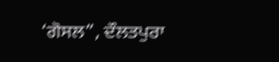‘ਗੋਸਲ”, ਦੌਲਤਪੁਰਾ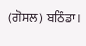(ਗੋਸਲ) ਬਠਿੰਡਾ।